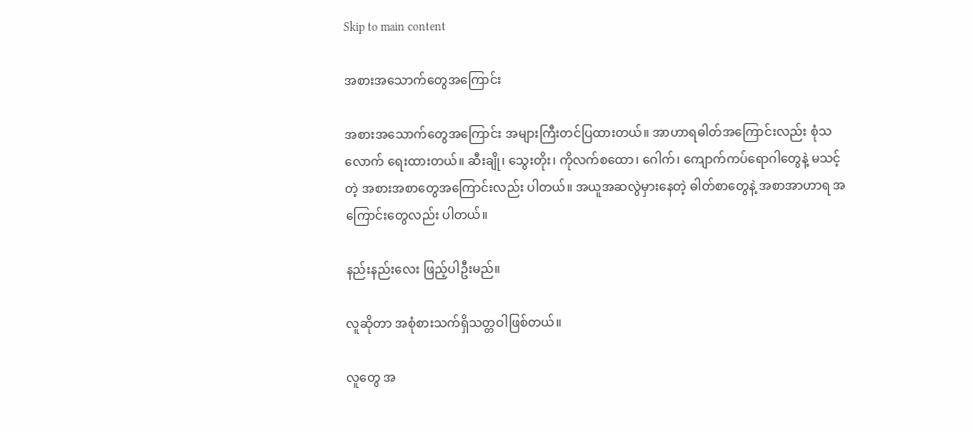Skip to main content

အစားအသောက်တွေအကြောင်း

အစားအသောက်တွေအကြောင်း အများကြီးတင်ပြထားတယ်။ အာဟာရဓါတ်အကြောင်းလည်း စုံသလောက် ရေးထားတယ်။ ဆီးချို၊ သွေးတိုး၊ ကိုလက်စထော၊ ဂေါက်၊ ကျောက်ကပ်ရောဂါတွေနဲ့ မသင့်တဲ့ အစားအစာတွေအကြောင်းလည်း ပါတယ်။ အယူအဆလွဲမှားနေတဲ့ ဓါတ်စာတွေနဲ့ အစာအာဟာရ အကြောင်းတွေလည်း ပါတယ်။

နည်းနည်းလေး ဖြည့်ပါဦးမည်။

လူဆိုတာ အစုံစားသက်ရှိသတ္တဝါဖြစ်တယ်။

လူတွေ အ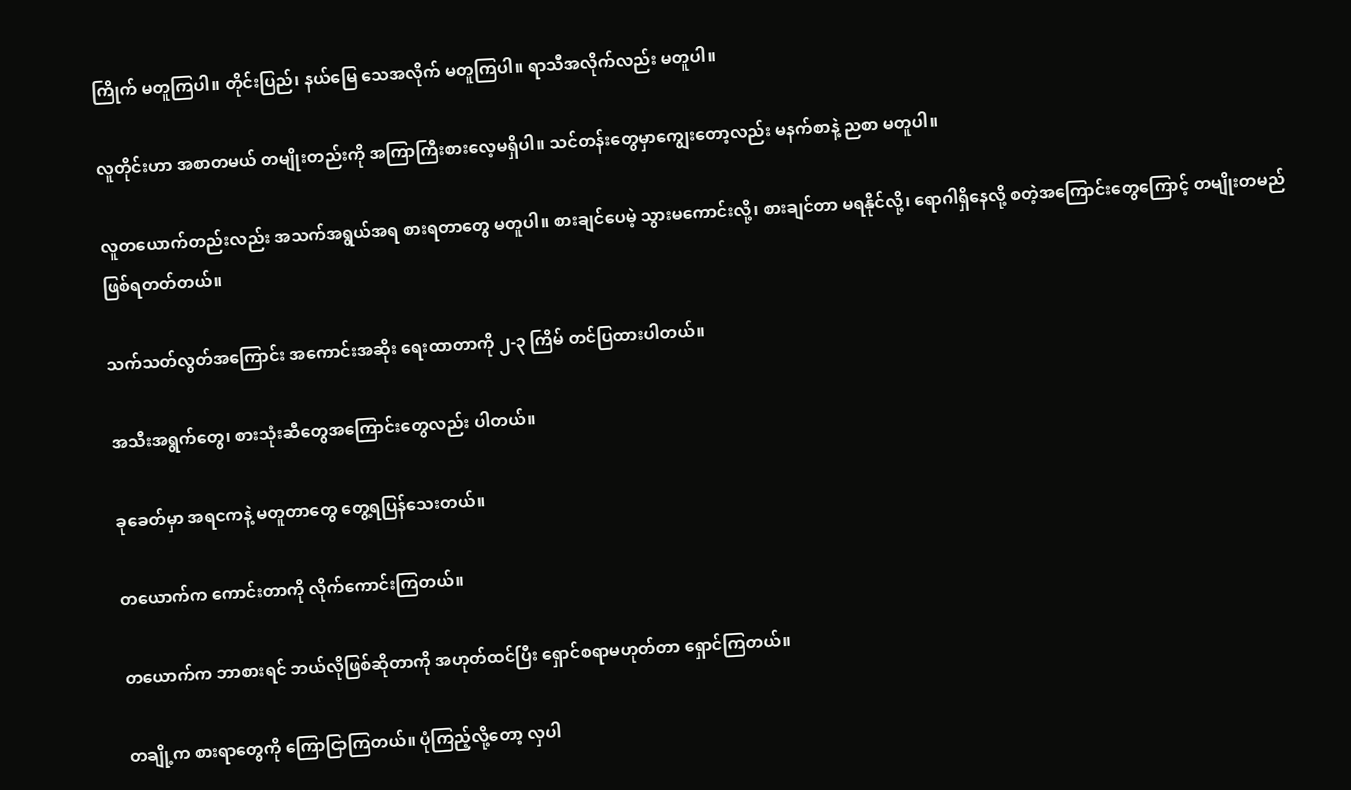ကြိုက် မတူကြပါ။ တိုင်းပြည်၊ နယ်မြေ သေအလိုက် မတူကြပါ။ ရာသီအလိုက်လည်း မတူပါ။

လူတိုင်းဟာ အစာတမယ် တမျိုးတည်းကို အကြာကြီးစားလေ့မရှိပါ။ သင်တန်းတွေမှာကျွေးတော့လည်း မနက်စာနဲ့ ညစာ မတူပါ။

လူတယောက်တည်းလည်း အသက်အရွယ်အရ စားရတာတွေ မတူပါ။ စားချင်ပေမဲ့ သွားမကောင်းလို့၊ စားချင်တာ မရနိုင်လို့၊ ရောဂါရှိနေလို့ စတဲ့အကြောင်းတွေကြောင့် တမျိုးတမည်ဖြစ်ရတတ်တယ်။

သက်သတ်လွတ်အကြောင်း အကောင်းအဆိုး ရေးထာတာကို ၂-၃ ကြိမ် တင်ပြထားပါတယ်။

အသီးအရွက်တွေ၊ စားသုံးဆီတွေအကြောင်းတွေလည်း ပါတယ်။

ခုခေတ်မှာ အရငကနဲ့ မတူတာတွေ တွေ့ရပြန်သေးတယ်။

တယောက်က ကောင်းတာကို လိုက်ကောင်းကြတယ်။

တယောက်က ဘာစားရင် ဘယ်လိုဖြစ်ဆိုတာကို အဟုတ်ထင်ပြီး ရှောင်စရာမဟုတ်တာ ရှောင်ကြတယ်။

တချို့က စားရာတွေကို ကြောငြာကြတယ်။ ပုံကြည့်လို့တော့ လှပါ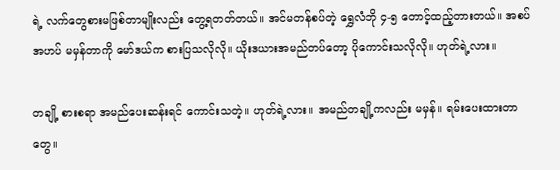ရဲ့ လက်တွေစားမဖြစ်တာမျိုးလည်း တွေ့ရတတ်တယ်။ အင်မတန်စပ်တဲ့ ရွှေလံဘို ၄-၅ တောင့်ထည့်တားတယ်။ အစပ်အဟပ် မမှန်တာကို မော်ဒယ်က စားပြသလိုလို။ ယိုးဒယားအမည်တပ်တော့ ပိုကောင်းသလိုလို။ ဟုတ်ရဲ့လား။

တချို့ စားစရာ အမည်ပေးဆန်းရင် ကောင်းသတဲ့။ ဟုတ်ရဲ့လား။ အမည်တချို့ကလည်း မမှန်။ ရမ်းပေးထားတာတွေ။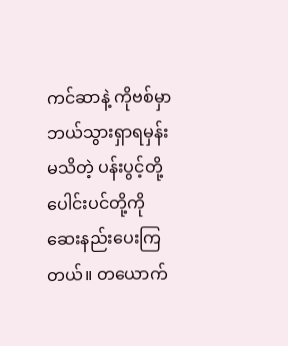ကင်ဆာနဲ့ ကိုဗစ်မှာ ဘယ်သွားရှာရမှန်းမသိတဲ့ ပန်းပွင့်တို့ ပေါင်းပင်တို့ကို ဆေးနည်းပေးကြတယ်။ တယောက်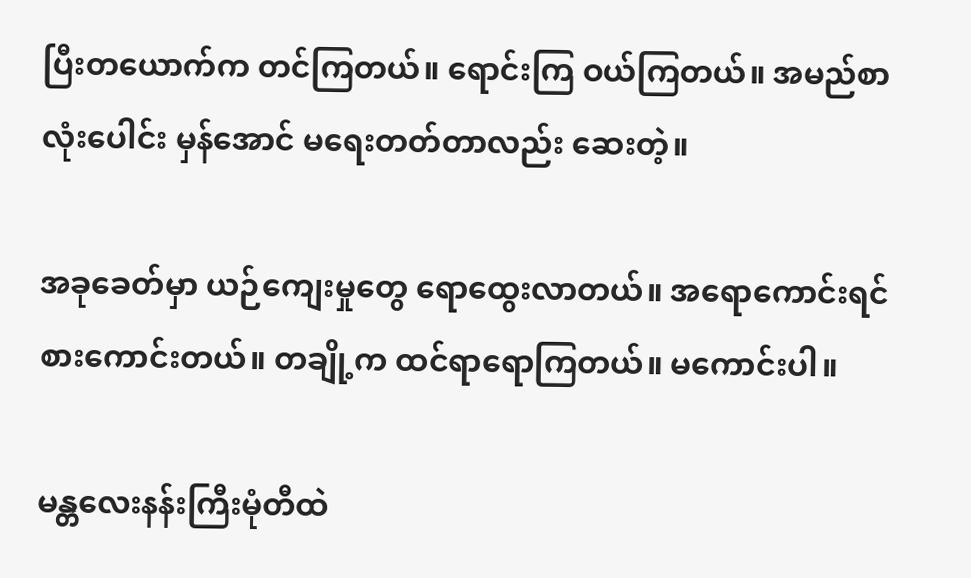ပြီးတယောက်က တင်ကြတယ်။ ရောင်းကြ ဝယ်ကြတယ်။ အမည်စာလုံးပေါင်း မှန်အောင် မရေးတတ်တာလည်း ဆေးတဲ့။

အခုခေတ်မှာ ယဉ်ကျေးမှုတွေ ရောထွေးလာတယ်။ အရောကောင်းရင် စားကောင်းတယ်။ တချို့က ထင်ရာရောကြတယ်။ မကောင်းပါ။

မန္တလေးနန်းကြီးမုံတီထဲ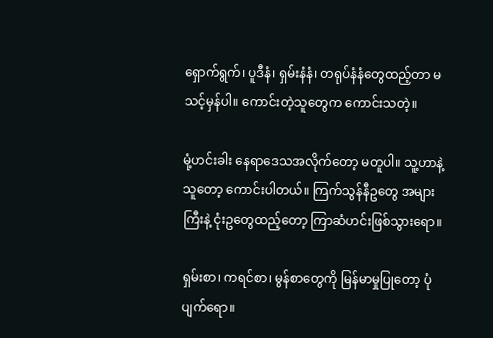ရှောက်ရွက်၊ ပူဒီနံ၊ ရှမ်းနံနံ၊ တရုပ်နံနံတွေထည့်တာ မသင့်မှန်ပါ။ ကောင်းတဲ့သူတွေက ကောင်းသတဲ့။

မုံ့ဟင်းခါး နေရာဒေသအလိုက်တော့ မတူပါ။ သူ့ဟာနဲ့သူတော့ ကောင်းပါတယ်။ ကြက်သွန်နီဥတွေ အများကြီးနဲ့ ငုံးဥတွေထည့်တော့ ကြာဆံဟင်းဖြစ်သွားရော။

ရှမ်းစာ၊ ကရင်စာ၊ မွန်စာတွေကို မြန်မာမှုပြုတော့ ပုံပျက်ရော။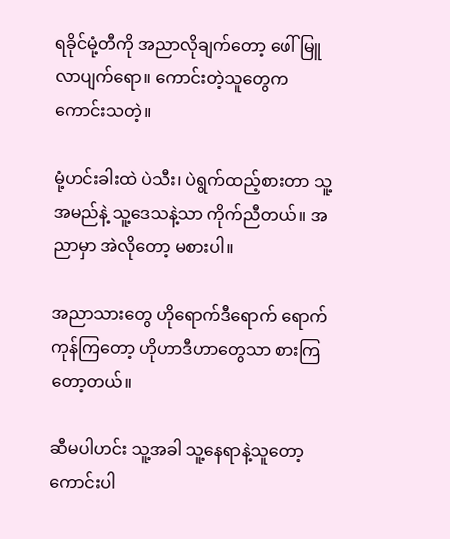ရခိုင်မုံ့တီကို အညာလိုချက်တော့ ဖေါ်မြူလာပျက်ရော။ ကောင်းတဲ့သူတွေက ကောင်းသတဲ့။

မုံ့ဟင်းခါးထဲ ပဲသီး၊ ပဲရွက်ထည့်စားတာ သူ့အမည်နဲ့ သူ့ဒေသနဲ့သာ ကိုက်ညီတယ်။ အညာမှာ အဲလိုတော့ မစားပါ။

အညာသားတွေ ဟိုရောက်ဒီရောက် ရောက်ကုန်ကြတော့ ဟိုဟာဒီဟာတွေသာ စားကြတော့တယ်။

ဆီမပါဟင်း သူ့အခါ သူ့နေရာနဲ့သူတော့ ကောင်းပါ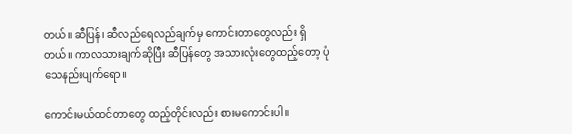တယ်။ ဆီပြန်၊ ဆီလည်ရေလည်ချက်မှ ကောင်းတာတွေလည်း ရှိတယ်။ ကာလသားချက်ဆိုပြီး ဆီပြန်တွေ အသားလုံးတွေထည့်တော့ ပုံသေနည်းပျက်ရော။

ကောင်းမယ်ထင်တာတွေ ထည့်တိုင်းလည်း စားမကောင်းပါ။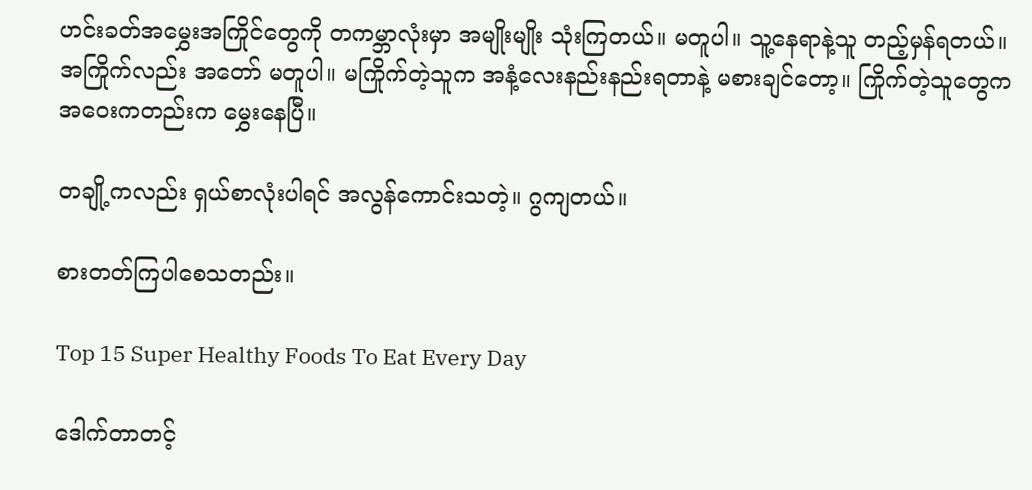ဟင်းခတ်အမွှေးအကြိုင်တွေကို တကမ္ဘာလုံးမှာ အမျိုးမျိုး သုံးကြတယ်။ မတူပါ။ သူ့နေရာနဲ့သူ တည့်မှန်ရတယ်။ အကြိုက်လည်း အတော် မတူပါ။ မကြိုက်တဲ့သူက အနံ့လေးနည်းနည်းရတာနဲ့ မစားချင်တော့။ ကြိုက်တဲ့သူတွေက အဝေးကတည်းက မွှေးနေပြီ။

တချို့ကလည်း ရှယ်စာလုံးပါရင် အလွန်ကောင်းသတဲ့။ ဂွကျတယ်။

စားတတ်ကြပါစေသတည်း။

Top 15 Super Healthy Foods To Eat Every Day

ဒေါက်တာတင့်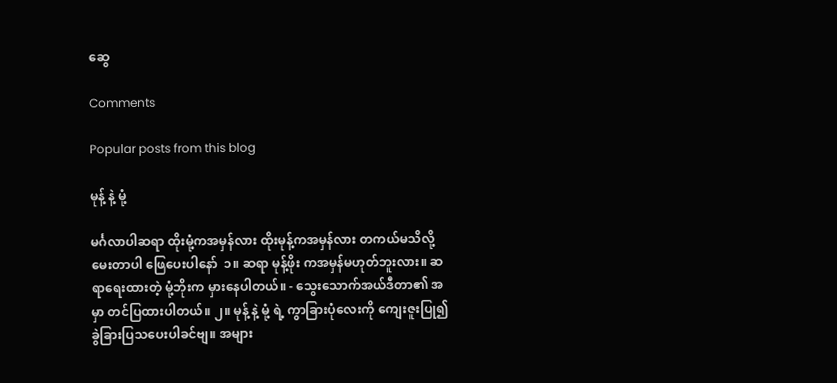ဆွေ

Comments

Popular posts from this blog

မုန့် နဲ့ မုံ့

မင်္ဂလာပါဆရာ ထိုးမုံ့ကအမှန်လား ထိုးမုန့်ကအမှန်လား တကယ်မသိလို့မေးတာပါ ဖြေပေးပါနော်  ၁။ ဆရာ မုန့်ဖိုး ကအမှန်မဟုတ်ဘူးလား။ ‌ဆရာရေးထားတဲ့ မုံ့ဘိုးက မှားနေပါတယ်။ - သွေးသောက်အယ်ဒီတာ၏ အမှာ တင်ပြထားပါတယ်။ ၂။ မုန့် နဲ့ မုံ့ ရဲ့ ကွာခြားပုံလေးကို ကျေးဇူးပြု၍ ခွဲခြားပြသပေးပါခင်ဗျ။ အများ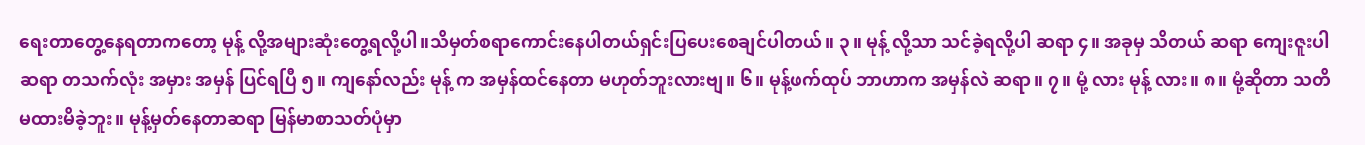ရေးတာတွေ့နေရတာကတော့ မုန့် လို့အများဆုံးတွေ့ရလို့ပါ။သိမှတ်စရာကောင်းနေပါတယ်ရှင်းပြပေးစေချင်ပါတယ်။ ၃။ မုန့် လို့သာ သင်ခဲ့ရလို့ပါ ဆရာ ၄။ အခုမှ သိတယ် ဆရာ ကျေးဇူးပါ ဆရာ တသက်လုံး အမှား အမှန် ပြင်ရပြီ ၅။ ကျနော်လည်း မုန့် က အမှန်ထင်နေတာ မဟုတ်ဘူးလားဗျ။ ၆။ မုန့်ဖက်ထုပ် ဘာဟာက အမှန်လဲ ဆရာ။ ၇။ မုံ့ လား မုန့် လား။ ၈။ မုံ့ဆိုတာ သတိမထားမိခဲ့ဘူး။ မုန့်မှတ်နေတာဆရာ မြန်မာစာသတ်ပုံမှာ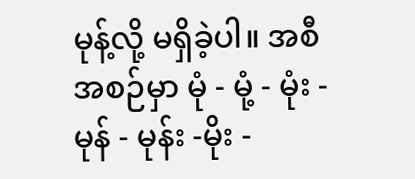မုန့်လို့ မရှိခဲ့ပါ။ အစီအစဉ်မှာ မုံ - မုံ့ - မုံး - မုန် - မုန်း -မိုး -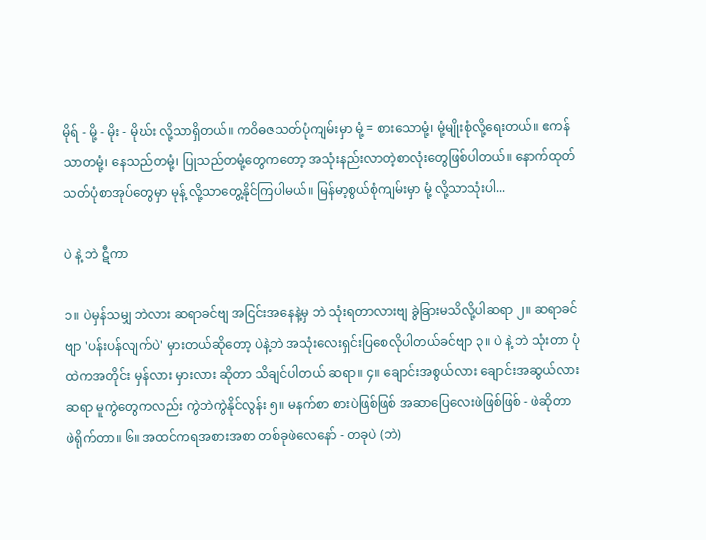မိုရ် - မို့ - မိုး - မိုဃ်း လို့သာရှိတယ်။ ကဝိဓဇသတ်ပုံကျမ်းမှာ မုံ့ = စားသောမုံ့၊ မုံ့မျိုးစုံလို့ရေးတယ်။ ဧကန်သာတမုံ့၊ နေသည်တမုံ့၊ ပြုသည်တမုံ့တွေကတော့ အသုံးနည်းလာတဲ့စာလုံးတွေဖြစ်ပါတယ်။ နောက်ထုတ်သတ်ပုံစာအုပ်တွေမှာ မုန့် လို့သာတွေ့နိုင်ကြပါမယ်။ မြန်မာ့စွယ်စုံကျမ်းမှာ မုံ့ လို့သာသုံးပါ...

ပဲ နဲ့ ဘဲ ဋီကာ

၁။ ပဲမှန်သမျှ ဘဲလား ဆရာခင်ဗျ အငြင်းအနေနဲ့မှ ဘဲ သုံးရတာလားဗျ ခွဲခြားမသိလို့ပါဆရာ ၂။ ဆရာခင်ဗျာ 'ပန်းပန်လျက်ပဲ' မှားတယ်ဆိုတော့ ပဲနဲ့ဘဲ အသုံးလေးရှင်းပြစေလိုပါတယ်ခင်ဗျာ ၃။ ပဲ နဲ့ ဘဲ သုံးတာ ပုံထဲကအတိုင်း မှန်လား မှားလား ဆိုတာ သိချင်ပါတယ် ဆရာ။ ၄။ ချောင်းအစွယ်လား ချောင်းအဆွယ်လားဆရာ မူကွဲတွေကလည်း ကွဲဘဲကွဲနိုင်လွန်း ၅။ မနက်စာ စားပဲဖြစ်ဖြစ် အဆာပြေလေးဖဲဖြစ်ဖြစ် - ဖဲဆိုတာ ဖဲရိုက်တာ။ ၆။ အထင်ကရအစားအစာ တစ်ခုဖဲလေနော် - တခုပဲ (ဘဲ)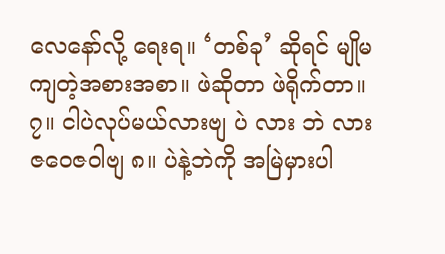လေနော်လို့ ရေးရ။ ‘တစ်ခု’ ဆိုရင် မျိုမကျတဲ့အစားအစာ။ ဖဲဆိုတာ ဖဲရိုက်တာ။ ၇။ ငါပဲလုပ်မယ်လားဗျ ပဲ လား ဘဲ လား ဇဝေဇဝါဗျ ၈။ ပဲနဲ့ဘဲကို အမြဲမှားပါ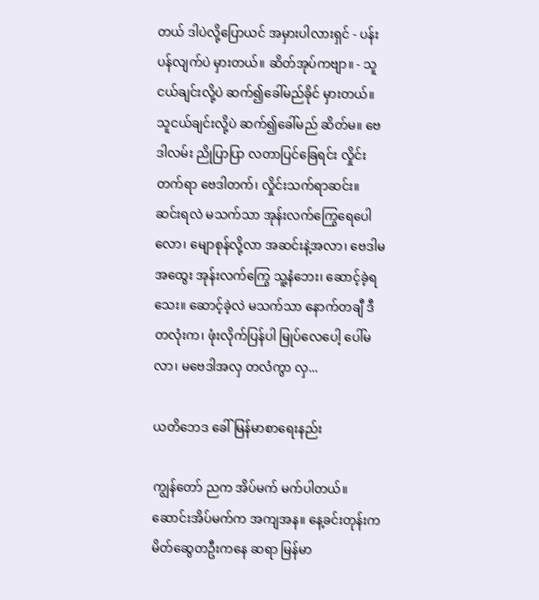တယ် ဒါပဲလို့ပြောယင် အမှားပါလားရှင် - ပန်းပန်လျက်ပဲ မှားတယ်။ ဆိတ်အုပ်ကဗျာ။ - သူငယ်ချင်းလို့ပဲ ဆက်၍ခေါ်မည်ခိုင် မှားတယ်။ သူငယ်ချင်းလို့ပဲ ဆက်၍ခေါ်မည် ဆိတ်မ။ ဗေဒါလမ်း ညိုပြာပြာ လတာပြင်ခြေရင်း လှိုင်းတက်ရာ ဗေဒါတက်၊ လှိုင်းသက်ရာဆင်း။ ဆင်းရလဲ မသက်သာ အုန်းလက်ကြွေရေပေါလော၊ မျောစုန်လို့လာ အဆင်းနဲ့အလာ၊ ဗေဒါမ အထွေး အုန်းလက်ကြွေ သူ့နံဘေး၊ ဆောင့်ခဲ့ရသေး။ ဆောင့်ခဲ့လဲ မသက်သာ နောက်တချီ ဒီတလုံးက၊ ဖုံးလိုက်ပြန်ပါ မြုပ်လေပေါ့ ပေါ်မလာ၊ မဗေဒါအလှ တလံကွာ လှ...

ယတိဘေဒ ခေါ် မြန်မာစာရေးနည်း

ကျွန်တော် ညက အိပ်မက် မက်ပါတယ်။ ဆောင်းအိပ်မက်က အကျအန။ နေ့ခင်းတုန်းက မိတ်ဆွေတဦးကနေ ဆရာ မြန်မာ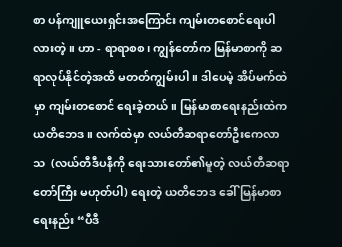စာ ပန်ကျူယေးရှင်းအကြောင်း ကျမ်းတစောင်ရေးပါလားတဲ့။ ဟာ - ရာရာစစ၊ ကျွန်တော်က မြန်မာစာကို ဆရာလုပ်နိုင်တဲ့အထိ မတတ်ကျွမ်းပါ။ ဒါပေမဲ့ အိပ်မက်ထဲမှာ ကျမ်းတစောင် ရေးခဲ့တယ်။ မြန်မာစာရေးနည်းထဲက ယတိဘေဒ။ လက်ထဲမှာ လယ်တီဆရာတော်ဦးကေလာသ  (လယ်တီဒီပနီကို ရေးသားတော်၏မူတဲ့ လယ်တီဆရာတော်ကြီး မဟုတ်ပါ) ရေးတဲ့ ယတိဘေဒ ခေါ် မြန်မာစာရေးနည်း “ပီဒီ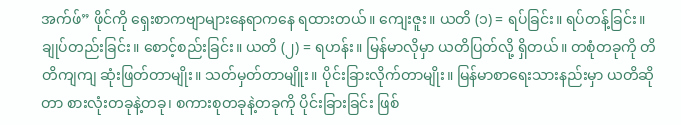အက်ဖ်” ဖိုင်ကို ရှေးစာကဗျာများနေရာကနေ ရထားတယ်။ ကျေးဇူး။ ယတိ (၁) = ရပ်ခြင်း။ ရပ်တန့်ခြင်း။ ချုပ်တည်းခြင်း။ စောင့်စည်းခြင်း။ ယတိ (၂) = ရဟန်း။ မြန်မာလိုမှာ ယတိပြတ်လို့ ရှိတယ်။ တစုံတခုကို တိတိကျကျ ဆုံးဖြတ်တာမျိုး။ သတ်မှတ်တာမျိူး။ ပိုင်းခြားလိုက်တာမျိုး။ မြန်မာစာရေးသားနည်းမှာ ယတိဆိုတာ စားလုံးတခုနဲ့တခု၊ စကားစုတခုနဲ့တခုကို ပိုင်းခြားခြင်း ဖြစ်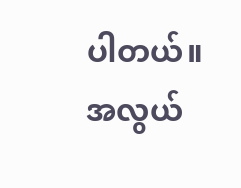ပါတယ်။ အလွယ်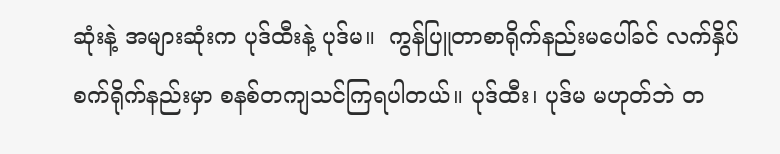ဆုံးနဲ့ အများဆုံးက ပုဒ်ထီးနဲ့ ပုဒ်မ။  ကွန်ပြူတာစာရိုက်နည်းမပေါ်ခင် လက်နှိပ်စက်ရိုက်နည်းမှာ စနစ်တကျသင်ကြရပါတယ်။ ပုဒ်ထီး၊ ပုဒ်မ မဟုတ်ဘဲ တ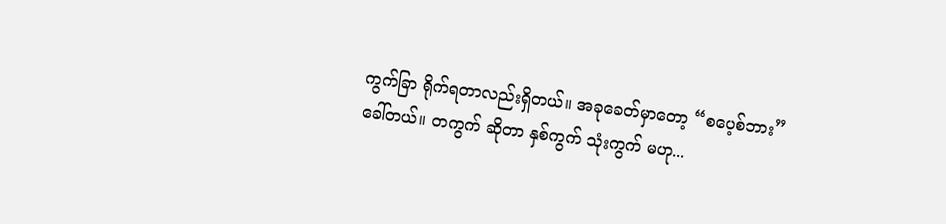ကွက်ခြာ ရိုက်ရတာလည်းရှိတယ်။ အခုခေတ်မှာတော့ “စပေ့စ်ဘား” ခေါ်တယ်။ တကွက် ဆိုတာ နှစ်ကွက် သုံးကွက် မဟု...